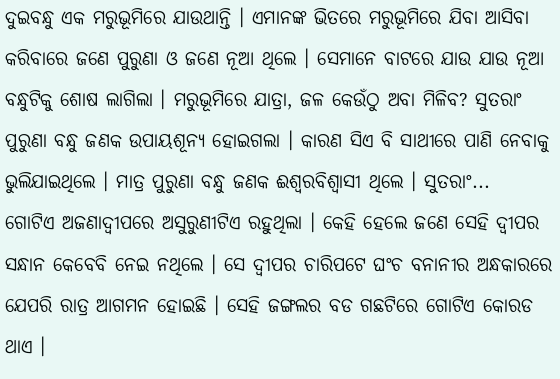ଦୁଇବନ୍ଧୁ ଏକ ମରୁଭୂମିରେ ଯାଉଥାନ୍ତି । ଏମାନଙ୍କ ଭିତରେ ମରୁଭୂମିରେ ଯିବା ଆସିବା କରିବାରେ ଜଣେ ପୁରୁଣା ଓ ଜଣେ ନୂଆ ଥିଲେ । ସେମାନେ ବାଟରେ ଯାଉ ଯାଉ ନୂଆ ବନ୍ଧୁଟିକୁ ଶୋଷ ଲାଗିଲା । ମରୁଭୂମିରେ ଯାତ୍ରା, ଜଳ କେଉଁଠୁ ଅବା ମିଳିବ? ସୁତରାଂ ପୁରୁଣା ବନ୍ଧୁ ଜଣକ ଉପାୟଶୂନ୍ୟ ହୋଇଗଲା । କାରଣ ସିଏ ବି ସାଥୀରେ ପାଣି ନେବାକୁ ଭୁଲିଯାଇଥିଲେ । ମାତ୍ର ପୁରୁଣା ବନ୍ଧୁ ଜଣକ ଈଶ୍ୱରବିଶ୍ୱାସୀ ଥିଲେ । ସୁତରାଂ...
ଗୋଟିଏ ଅଜଣାଦ୍ୱୀପରେ ଅସୁରୁଣୀଟିଏ ରହୁଥିଲା । କେହି ହେଲେ ଜଣେ ସେହି ଦ୍ୱୀପର ସନ୍ଧାନ କେବେବି ନେଇ ନଥିଲେ । ସେ ଦ୍ୱୀପର ଚାରିପଟେ ଘଂଚ ବନାନୀର ଅନ୍ଧକାରରେ ଯେପରି ରାତ୍ର ଆଗମନ ହୋଇଛି । ସେହି ଜଙ୍ଗଲର ବଡ ଗଛଟିରେ ଗୋଟିଏ କୋରଡ ଥାଏ ।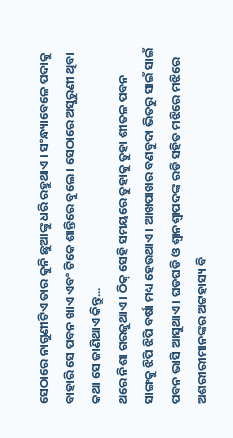ସେଠାରେ ନାଗୁଣୀଟିଏ ତାର କୁନି ଛୁଆଙ୍କୁ ଧରି ରହୁଥାଏ । ସଂନ୍ଧ୍ୟାବେଳେ ପଦାକୁ ବାହାରି ସେ ପବନ ଖାଏ ଏବଂ ଟିକେ ଶାନ୍ତିରେ ବୁଲେ । ସେଠାରେ ଅସୁରୁଣୀ ଥିବା କଥା ସେ ଜାଣିଥାଏ କିନ୍ତୁ...
ଥରେ ନିଶା ଗରଜୁଥାଏ । ଠିକ୍ ସେହି ସମୟରେ ତୁହାକୁ ତୁହା ଶୀତଳ ପବନ ସାଙ୍ଗକୁ ଝିପି ଝିପି ବର୍ଷା ମଧ୍ୟ ହେଉଥାଏ । ଆଖପାଖର ବଣବୁଦା ଭିତରୁ ସାଇଁ ସାଇଁ ପବନ ଭାସି ଆସୁଥାଏ । ଘଡଘଡି ଓ ଶ୍ୱାନଶ୍ୱାପଦଙ୍କ ରଡି ସହିତ ମଝିରେ ମଝିରେ ଅଶରୀରୀମାନଙ୍କର ଅଟ୍ଟହାସ୍ୟ ବି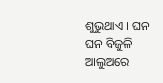ଶୁଭୁଥାଏ । ଘନ ଘନ ବିଜୁଳି ଆଲୁଅରେ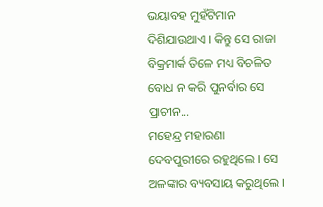ଭୟାବହ ମୁହଁଟିମାନ ଦିଶିଯାଉଥାଏ । କିନ୍ତୁ ସେ ରାଜା ବିକ୍ରମାର୍କ ତିଳେ ମଧ୍ୟ ବିଚଳିତ ବୋଧ ନ କରି ପୁନର୍ବାର ସେ ପ୍ରାଚୀନ...
ମହେନ୍ଦ୍ର ମହାରଣା ଦେବପୁରୀରେ ରହୁଥିଲେ । ସେ ଅଳଙ୍କାର ବ୍ୟବସାୟ କରୁଥିଲେ ।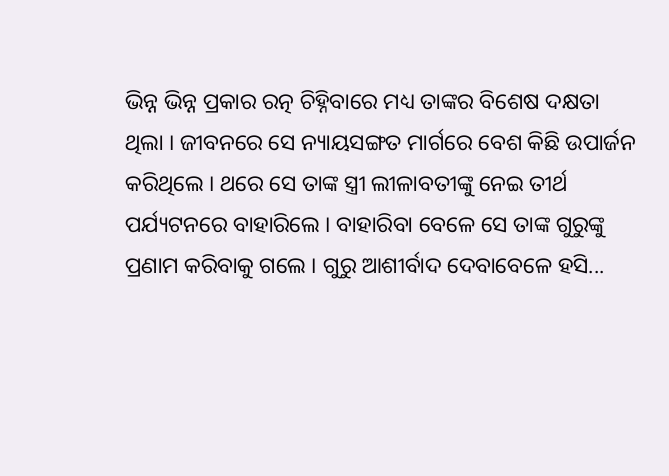ଭିନ୍ନ ଭିନ୍ନ ପ୍ରକାର ରତ୍ନ ଚିହ୍ନିବାରେ ମଧ୍ୟ ତାଙ୍କର ବିଶେଷ ଦକ୍ଷତା ଥିଲା । ଜୀବନରେ ସେ ନ୍ୟାୟସଙ୍ଗତ ମାର୍ଗରେ ବେଶ କିଛି ଉପାର୍ଜନ କରିଥିଲେ । ଥରେ ସେ ତାଙ୍କ ସ୍ତ୍ରୀ ଲୀଳାବତୀଙ୍କୁ ନେଇ ତୀର୍ଥ ପର୍ଯ୍ୟଟନରେ ବାହାରିଲେ । ବାହାରିବା ବେଳେ ସେ ତାଙ୍କ ଗୁରୁଙ୍କୁ ପ୍ରଣାମ କରିବାକୁ ଗଲେ । ଗୁରୁ ଆଶୀର୍ବାଦ ଦେବାବେଳେ ହସି...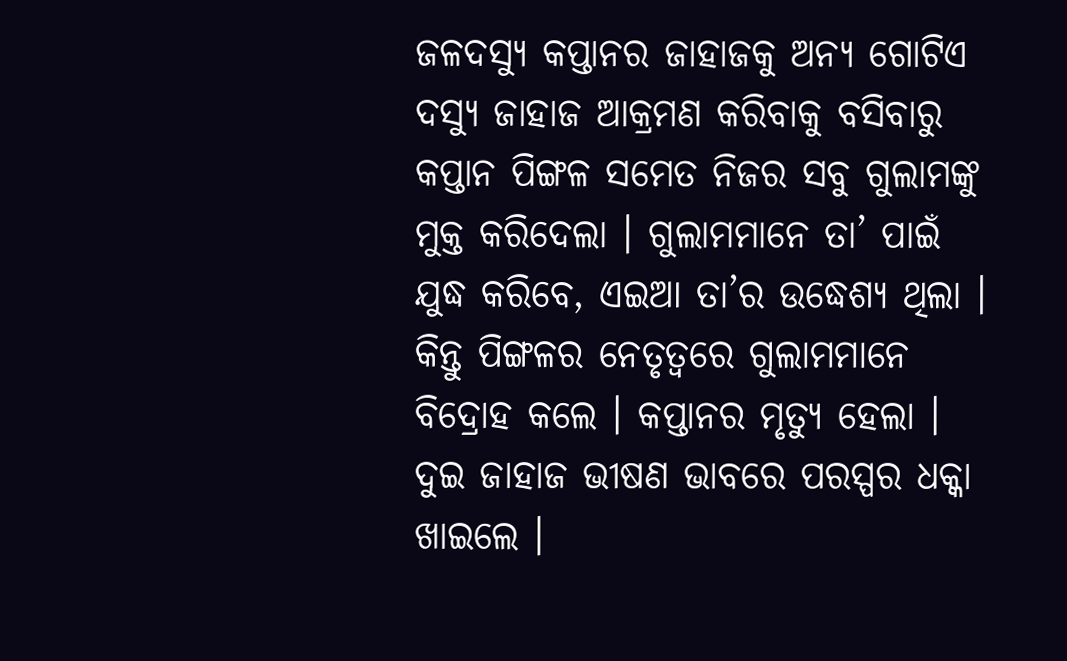ଜଳଦସ୍ୟୁ କପ୍ତାନର ଜାହାଜକୁ ଅନ୍ୟ ଗୋଟିଏ ଦସ୍ୟୁ ଜାହାଜ ଆକ୍ରମଣ କରିବାକୁ ବସିବାରୁ କପ୍ତାନ ପିଙ୍ଗଳ ସମେତ ନିଜର ସବୁ ଗୁଲାମଙ୍କୁ ମୁକ୍ତ କରିଦେଲା । ଗୁଲାମମାନେ ତା’ ପାଇଁ ଯୁଦ୍ଧ କରିବେ, ଏଇଆ ତା’ର ଉଦ୍ଧେଶ୍ୟ ଥିଲା । କିନ୍ତୁ ପିଙ୍ଗଳର ନେତୃତ୍ୱରେ ଗୁଲାମମାନେ ବିଦ୍ରୋହ କଲେ । କପ୍ତାନର ମୃତ୍ୟୁ ହେଲା । ଦୁଇ ଜାହାଜ ଭୀଷଣ ଭାବରେ ପରସ୍ପର ଧକ୍କା ଖାଇଲେ ।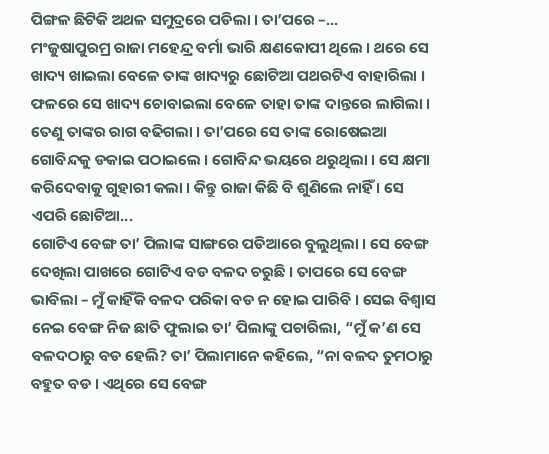ପିଙ୍ଗଳ ଛିଟିକି ଅଥଳ ସମୁଦ୍ରରେ ପଡିଲା । ତା’ପରେ –...
ମଂଜୁଷାପୁରମ୍ର ରାଜା ମହେନ୍ଦ୍ର ବର୍ମା ଭାରି କ୍ଷଣକୋପୀ ଥିଲେ । ଥରେ ସେ ଖାଦ୍ୟ ଖାଇଲା ବେଳେ ତାଙ୍କ ଖାଦ୍ୟରୁ ଛୋଟିଆ ପଥରଟିଏ ବାହାରିଲା । ଫଳରେ ସେ ଖାଦ୍ୟ ଚୋବାଇଲା ବେଳେ ତାହା ତାଙ୍କ ଦାନ୍ତରେ ଲାଗିଲା । ତେଣୁ ତାଙ୍କର ରାଗ ବଢିଗଲା । ତା’ପରେ ସେ ତାଙ୍କ ରୋଷେଇଆ ଗୋବିନ୍ଦକୁ ଡକାଇ ପଠାଇଲେ । ଗୋବିନ୍ଦ ଭୟରେ ଥରୁଥିଲା । ସେ କ୍ଷମା କରିଦେବାକୁ ଗୁହାରୀ କଲା । କିନ୍ତୁ ରାଜା କିଛି ବି ଶୁଣିଲେ ନାହିଁ । ସେ ଏପରି ଛୋଟିଆ...
ଗୋଟିଏ ବେଙ୍ଗ ତା’ ପିଲାଙ୍କ ସାଙ୍ଗରେ ପଡିଆରେ ବୁଲୁଥିଲା । ସେ ବେଙ୍ଗ ଦେଖିଲା ପାଖରେ ଗୋଟିଏ ବଡ ବଳଦ ଚରୁଛି । ତାପରେ ସେ ବେଙ୍ଗ ଭାବିଲା – ମୁଁ କାହିଁକି ବଳଦ ପରିକା ବଡ ନ ହୋଇ ପାରିବି । ସେଇ ବିଶ୍ୱାସ ନେଇ ବେଙ୍ଗ ନିଜ ଛାତି ଫୁଲାଇ ତା’ ପିଲାଙ୍କୁ ପଚାରିଲା, “ମୁଁ କ’ଣ ସେ ବଳଦଠାରୁ ବଡ ହେଲି? ତା’ ପିଲାମାନେ କହିଲେ, “ନା ବଳଦ ତୁମଠାରୁ ବହୁତ ବଡ । ଏଥିରେ ସେ ବେଙ୍ଗ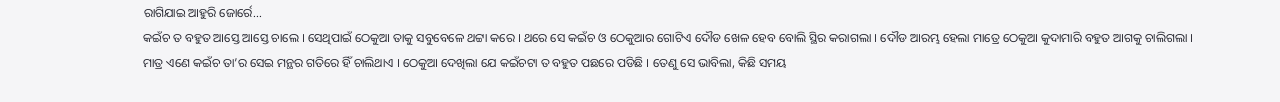ରାଗିଯାଇ ଆହୁରି ଜୋର୍ରେ...
କଇଁଚ ତ ବହୁତ ଆସ୍ତେ ଆସ୍ତେ ଚାଲେ । ସେଥିପାଇଁ ଠେକୁଆ ତାକୁ ସବୁବେଳେ ଥଟ୍ଟା କରେ । ଥରେ ସେ କଇଁଚ ଓ ଠେକୁଆର ଗୋଟିଏ ଦୌଡ ଖେଳ ହେବ ବୋଲି ସ୍ଥିର କରାଗଲା । ଦୌଡ ଆରମ୍ଭ ହେଲା ମାତ୍ରେ ଠେକୁଆ କୁଦାମାରି ବହୁତ ଆଗକୁ ଚାଲିଗଲା । ମାତ୍ର ଏଣେ କଇଁଚ ତା’ର ସେଇ ମନ୍ଥର ଗତିରେ ହିଁ ଚାଲିଥାଏ । ଠେକୁଆ ଦେଖିଲା ଯେ କଇଁଚଟା ତ ବହୁତ ପଛରେ ପଡିଛି । ତେଣୁ ସେ ଭାବିଲା, କିଛି ସମୟ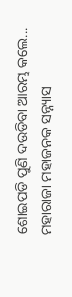ଶୋଇପଡି ପୁଣି ଦଉଡିବା ଆରମ୍ଭ କଲେ...
ମହାରାଜା ମହାଜନକ ସନ୍ନ୍ୟାସ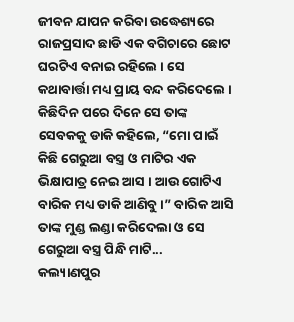ଜୀବନ ଯାପନ କରିବା ଉଦ୍ଧେଶ୍ୟରେ ରାଜପ୍ରସାଦ ଛାଡି ଏକ ବଗିଚାରେ ଛୋଟ ଘରଟିଏ ବନାଇ ରହିଲେ । ସେ କଥାବାର୍ତ୍ତା ମଧ୍ୟ ପ୍ରାୟ ବନ୍ଦ କରିଦେଲେ । କିଛିଦିନ ପରେ ଦିନେ ସେ ତାଙ୍କ ସେବକକୁ ଡାକି କହିଲେ, “ମୋ ପାଇଁ କିଛି ଗେରୁଆ ବସ୍ତ୍ର ଓ ମାଟିର ଏକ ଭିକ୍ଷାପାତ୍ର ନେଇ ଆସ । ଆଉ ଗୋଟିଏ ବାରିକ ମଧ୍ୟ ଡାକି ଆଣିବୁ ।” ବାରିକ ଆସି ତାଙ୍କ ମୁଣ୍ଡ ଲଣ୍ଡା କରିଦେଲା ଓ ସେ ଗେରୁଆ ବସ୍ତ୍ର ପିନ୍ଧି ମାଟି...
କଲ୍ୟାଣପୁର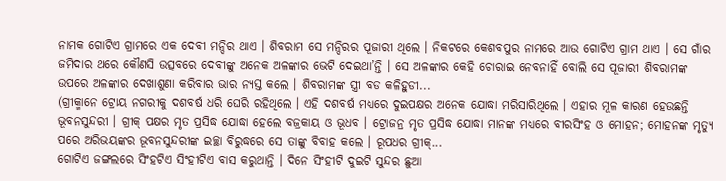ନାମକ ଗୋଟିଏ ଗ୍ରାମରେ ଏକ ଦେବୀ ମନ୍ଦିର ଥାଏ । ଶିବରାମ ସେ ମନ୍ଦିରର ପୂଜାରୀ ଥିଲେ । ନିକଟରେ କେଶବପୁର ନାମରେ ଆଉ ଗୋଟିଏ ଗ୍ରାମ ଥାଏ । ସେ ଗାଁର ଜମିଦାର ଥରେ କୌଣସି ଉତ୍ସବରେ ଦେବୀଙ୍କୁ ଅନେକ ଅଳଙ୍କାର ଭେଟି ଦେଇଥା’ନ୍ତି । ସେ ଅଳଙ୍କାର କେହି ଚୋରାଇ ନେବନାହିଁ ବୋଲି ସେ ପୂଜାରୀ ଶିବରାମଙ୍କ ଉପରେ ଅଳଙ୍କାର ଦେଖାଶୁଣା କରିବାର ଭାର ନ୍ୟସ୍ତ କଲେ । ଶିବରାମଙ୍କ ସ୍ତ୍ରୀ ବଡ କଳିହୁଡୀ...
(ଗ୍ରୀକ୍ମାନେ ଟ୍ରୋୟ ନଗରୀକୁ ଦଶବର୍ଷ ଧରି ଘେରି ରହିଥିଲେ । ଏହି ଦଶବର୍ଷ ମଧ୍ୟରେ ଦୁଇପକ୍ଷର ଅନେକ ଯୋଦ୍ଧା ମରିସାରିଥିଲେ । ଏହାର ମୂଳ କାରଣ ହେଉଛନ୍ତି ଭୂବନସୁନ୍ଦରୀ । ଗ୍ରୀକ୍ ପକ୍ଷର ମୃତ ପ୍ରସିଦ୍ଧ ଯୋଦ୍ଧା ହେଲେ ବଜ୍ରକାୟ ଓ ଭୂଧବ । ଟ୍ରୋଜନ୍ର ମୃତ ପ୍ରସିଦ୍ଧ ଯୋଦ୍ଧା ମାନଙ୍କ ମଧ୍ୟରେ ବୀରସିଂହ ଓ ମୋହନ; ମୋହନଙ୍କ ମୃତ୍ୟୁ ପରେ ଅରିଭୟଙ୍କର ଭୂବନସୁନ୍ଦରୀଙ୍କ ଇଚ୍ଛା ବିରୁଦ୍ଧରେ ସେ ତାଙ୍କୁ ବିବାହ କଲେ । ରୂପଧର ଗ୍ରୀକ୍...
ଗୋଟିଏ ଜଙ୍ଗଲରେ ସିଂହଟିଏ ସିଂହୀଟିଏ ବାସ କରୁଥାନ୍ତି । ଦିନେ ସିଂହୀଟି ଦୁଇଟି ସୁନ୍ଦର ଛୁଆ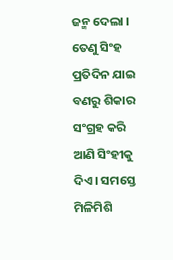ଜନ୍ମ ଦେଲା । ତେଣୁ ସିଂହ ପ୍ରତିଦିନ ଯାଇ ବଣରୁ ଶିକାର ସଂଗ୍ରହ କରି ଆଣି ସିଂହୀକୁ ଦିଏ । ସମସ୍ତେ ମିଳିମିଶି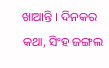ଖାଆନ୍ତି । ଦିନକର କଥା, ସିଂହ ଜଙ୍ଗଲ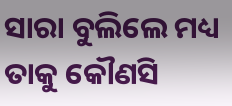ସାରା ବୁଲିଲେ ମଧ୍ୟ ତାକୁ କୌଣସି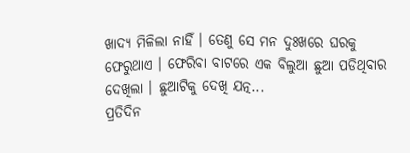ଖାଦ୍ୟ ମିଳିଲା ନାହିଁ । ତେଣୁ ସେ ମନ ଦୁଃଖରେ ଘରକୁ ଫେରୁଥାଏ । ଫେରିବା ବାଟରେ ଏକ ବିଲୁଆ ଛୁଆ ପଡିଥିବାର ଦେଖିଲା । ଛୁଆଟିକୁ ଦେଖି ଯତ୍ନ...
ପ୍ରତିଦିନ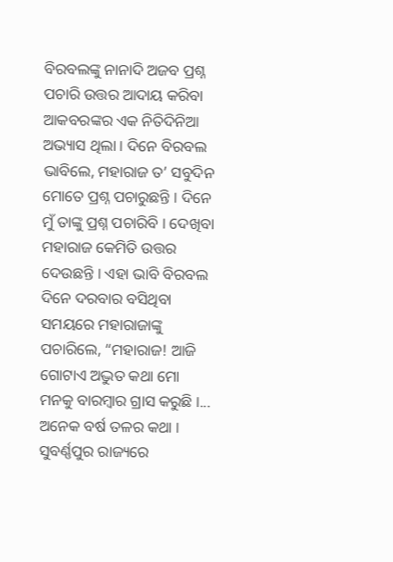ବିରବଲଙ୍କୁ ନାନାଦି ଅଜବ ପ୍ରଶ୍ନ ପଚାରି ଉତ୍ତର ଆଦାୟ କରିବା ଆକବରଙ୍କର ଏକ ନିତିଦିନିଆ ଅଭ୍ୟାସ ଥିଲା । ଦିନେ ବିରବଲ ଭାବିଲେ, ମହାରାଜ ତ’ ସବୁଦିନ ମୋତେ ପ୍ରଶ୍ନ ପଚାରୁଛନ୍ତି । ଦିନେ ମୁଁ ତାଙ୍କୁ ପ୍ରଶ୍ନ ପଚାରିବି । ଦେଖିବା ମହାରାଜ କେମିତି ଉତ୍ତର ଦେଉଛନ୍ତି । ଏହା ଭାବି ବିରବଲ ଦିନେ ଦରବାର ବସିଥିବା ସମୟରେ ମହାରାଜାଙ୍କୁ ପଚାରିଲେ, “ମହାରାଜ! ଆଜି ଗୋଟାଏ ଅଦ୍ଭୁତ କଥା ମୋ ମନକୁ ବାରମ୍ବାର ଗ୍ରାସ କରୁଛି ।...
ଅନେକ ବର୍ଷ ତଳର କଥା । ସୁବର୍ଣ୍ଣପୁର ରାଜ୍ୟରେ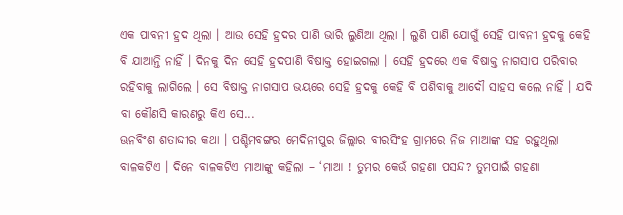ଏକ ପାବନୀ ହ୍ରଦ ଥିଲା । ଆଉ ସେହି ହ୍ରଦର ପାଣି ଭାରି ଲୁଣିଆ ଥିଲା । ଲୁଣି ପାଣି ଯୋଗୁଁ ସେହି ପାବନୀ ହ୍ରଦକୁ କେହି ବି ଯାଆନ୍ତି ନାହିଁ । ଦିନକୁ ଦିନ ସେହି ହ୍ରଦପାଣି ବିଷାକ୍ତ ହୋଇଗଲା । ସେହି ହ୍ରଦରେ ଏକ ବିଷାକ୍ତ ନାଗସାପ ପରିବାର ରହିବାକୁ ଲାଗିଲେ । ସେ ବିଷାକ୍ତ ନାଗସାପ ଭୟରେ ସେହି ହ୍ରଦକୁ କେହି ବି ପଶିବାକୁ ଆଦୌ ସାହସ କଲେ ନାହିଁ । ଯଦି ବା କୌଣସି କାରଣରୁ କିଏ ସେ...
ଊନବିଂଶ ଶତାଦ୍ଦୀର କଥା । ପଶ୍ଚିମବଙ୍ଗର ମେଦିନୀପୁର ଜିଲ୍ଲାର ବୀରସିଂହ ଗ୍ରାମରେ ନିଜ ମାଆଙ୍କ ସହ ରହୁଥିଲା ବାଳକଟିଏ । ଦିନେ ବାଳକଟିଏ ମାଆଙ୍କୁ କହିଲା – ‘ମାଆ ! ତୁମର କେଉଁ ଗହଣା ପସନ୍ଦ? ତୁମପାଇଁ ଗହଣା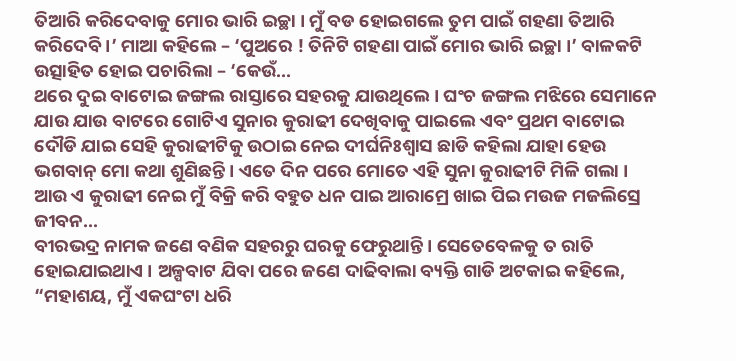ତିଆରି କରିଦେବାକୁ ମୋର ଭାରି ଇଚ୍ଛା । ମୁଁ ବଡ ହୋଇଗଲେ ତୁମ ପାଇଁ ଗହଣା ତିଆରି କରିଦେବି ।’ ମାଆ କହିଲେ – ‘ପୁଅରେ ! ତିନିଟି ଗହଣା ପାଇଁ ମୋର ଭାରି ଇଚ୍ଛା ।’ ବାଳକଟି ଉତ୍ସାହିତ ହୋଇ ପଚାରିଲା – ‘କେଉଁ...
ଥରେ ଦୁଇ ବାଟୋଇ ଜଙ୍ଗଲ ରାସ୍ତାରେ ସହରକୁ ଯାଉଥିଲେ । ଘଂଚ ଜଙ୍ଗଲ ମଝିରେ ସେମାନେ ଯାଉ ଯାଉ ବାଟରେ ଗୋଟିଏ ସୁନାର କୁରାଢୀ ଦେଖିବାକୁ ପାଇଲେ ଏବଂ ପ୍ରଥମ ବାଟୋଇ ଦୌଡି ଯାଇ ସେହି କୁରାଢୀଟିକୁ ଉଠାଇ ନେଇ ଦୀର୍ଘନିଃଶ୍ୱାସ ଛାଡି କହିଲା ଯାହା ହେଉ ଭଗବାନ୍ ମୋ କଥା ଶୁଣିଛନ୍ତି । ଏତେ ଦିନ ପରେ ମୋତେ ଏହି ସୁନା କୁରାଢୀଟି ମିଳି ଗଲା । ଆଉ ଏ କୁରାଢୀ ନେଇ ମୁଁ ବିକ୍ରି କରି ବହୁତ ଧନ ପାଇ ଆରାମ୍ରେ ଖାଇ ପିଇ ମଉଜ ମଜଲିସ୍ରେ ଜୀବନ...
ବୀରଭଦ୍ର ନାମକ ଜଣେ ବଣିକ ସହରରୁ ଘରକୁ ଫେରୁଥାନ୍ତି । ସେତେବେଳକୁ ତ ରାତି ହୋଇଯାଇଥାଏ । ଅଳ୍ପବାଟ ଯିବା ପରେ ଜଣେ ଦାଢିବାଲା ବ୍ୟକ୍ତି ଗାଡି ଅଟକାଇ କହିଲେ, “ମହାଶୟ, ମୁଁ ଏକଘଂଟା ଧରି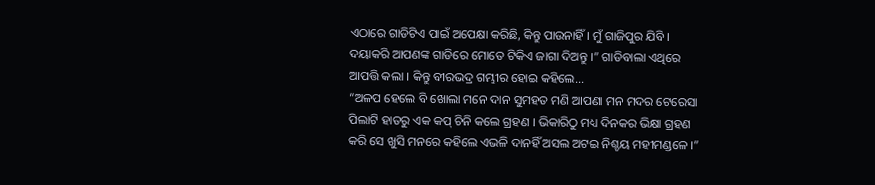ଏଠାରେ ଗାଡିଟିଏ ପାଇଁ ଅପେକ୍ଷା କରିଛି, କିନ୍ତୁ ପାଉନାହିଁ । ମୁଁ ଗାଜିପୁର ଯିବି । ଦୟାକରି ଆପଣଙ୍କ ଗାଡିରେ ମୋତେ ଟିକିଏ ଜାଗା ଦିଅନ୍ତୁ ।” ଗାଡିବାଲା ଏଥିରେ ଆପତ୍ତି କଲା । କିନ୍ତୁ ବୀରଭଦ୍ର ଗମ୍ଭୀର ହୋଇ କହିଲେ...
“ଅଳପ ହେଲେ ବି ଖୋଲା ମନେ ଦାନ ସୁମହତ ମଣି ଆପଣା ମନ ମଦର ଟେରେସା ପିଲାଟି ହାତରୁ ଏକ କପ୍ ଚିନି କଲେ ଗ୍ରହଣ । ଭିକାରିଠୁ ମଧ୍ୟ ଦିନକର ଭିକ୍ଷା ଗ୍ରହଣ କରି ସେ ଖୁସି ମନରେ କହିଲେ ଏଭଳି ଦାନହିଁ ଅସଲ ଅଟଇ ନିଶ୍ଚୟ ମହୀମଣ୍ଡଳେ ।”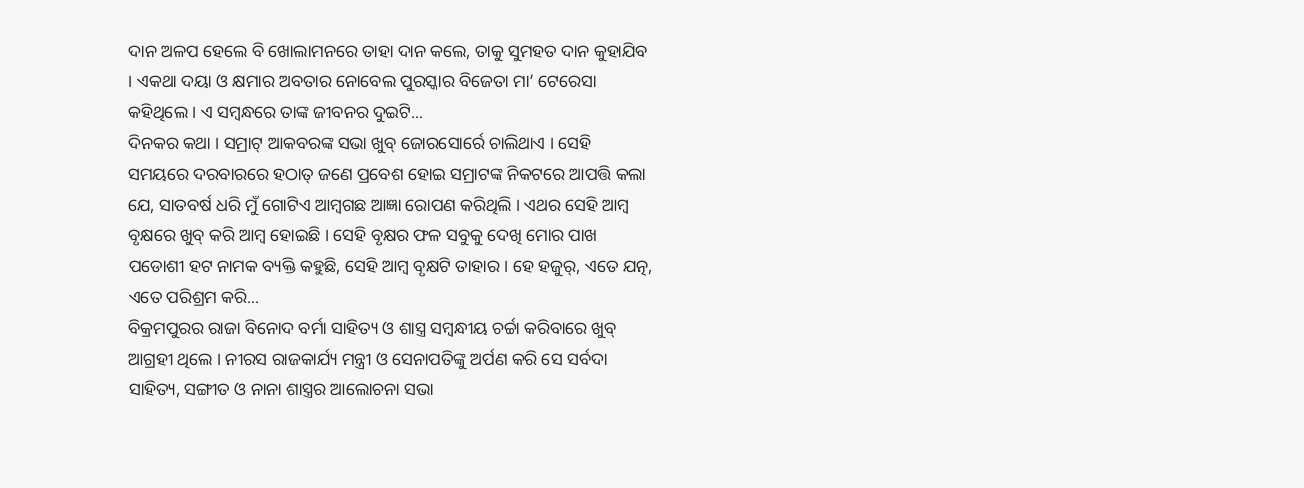ଦାନ ଅଳପ ହେଲେ ବି ଖୋଲାମନରେ ତାହା ଦାନ କଲେ, ତାକୁ ସୁମହତ ଦାନ କୁହାଯିବ । ଏକଥା ଦୟା ଓ କ୍ଷମାର ଅବତାର ନୋବେଲ ପୁରସ୍କାର ବିଜେତା ମା’ ଟେରେସା କହିଥିଲେ । ଏ ସମ୍ବନ୍ଧରେ ତାଙ୍କ ଜୀବନର ଦୁଇଟି...
ଦିନକର କଥା । ସମ୍ରାଟ୍ ଆକବରଙ୍କ ସଭା ଖୁବ୍ ଜୋରସୋର୍ରେ ଚାଲିଥାଏ । ସେହି ସମୟରେ ଦରବାରରେ ହଠାତ୍ ଜଣେ ପ୍ରବେଶ ହୋଇ ସମ୍ରାଟଙ୍କ ନିକଟରେ ଆପତ୍ତି କଲା ଯେ, ସାତବର୍ଷ ଧରି ମୁଁ ଗୋଟିଏ ଆମ୍ବଗଛ ଆଜ୍ଞା ରୋପଣ କରିଥିଲି । ଏଥର ସେହି ଆମ୍ବ ବୃକ୍ଷରେ ଖୁବ୍ କରି ଆମ୍ବ ହୋଇଛି । ସେହି ବୃକ୍ଷର ଫଳ ସବୁକୁ ଦେଖି ମୋର ପାଖ ପଡୋଶୀ ହଟ ନାମକ ବ୍ୟକ୍ତି କହୁଛି, ସେହି ଆମ୍ବ ବୃକ୍ଷଟି ତାହାର । ହେ ହଜୁର୍, ଏତେ ଯତ୍ନ, ଏତେ ପରିଶ୍ରମ କରି...
ବିକ୍ରମପୁରର ରାଜା ବିନୋଦ ବର୍ମା ସାହିତ୍ୟ ଓ ଶାସ୍ତ୍ର ସମ୍ବନ୍ଧୀୟ ଚର୍ଚ୍ଚା କରିବାରେ ଖୁବ୍ ଆଗ୍ରହୀ ଥିଲେ । ନୀରସ ରାଜକାର୍ଯ୍ୟ ମନ୍ତ୍ରୀ ଓ ସେନାପତିଙ୍କୁ ଅର୍ପଣ କରି ସେ ସର୍ବଦା ସାହିତ୍ୟ, ସଙ୍ଗୀତ ଓ ନାନା ଶାସ୍ତ୍ରର ଆଲୋଚନା ସଭା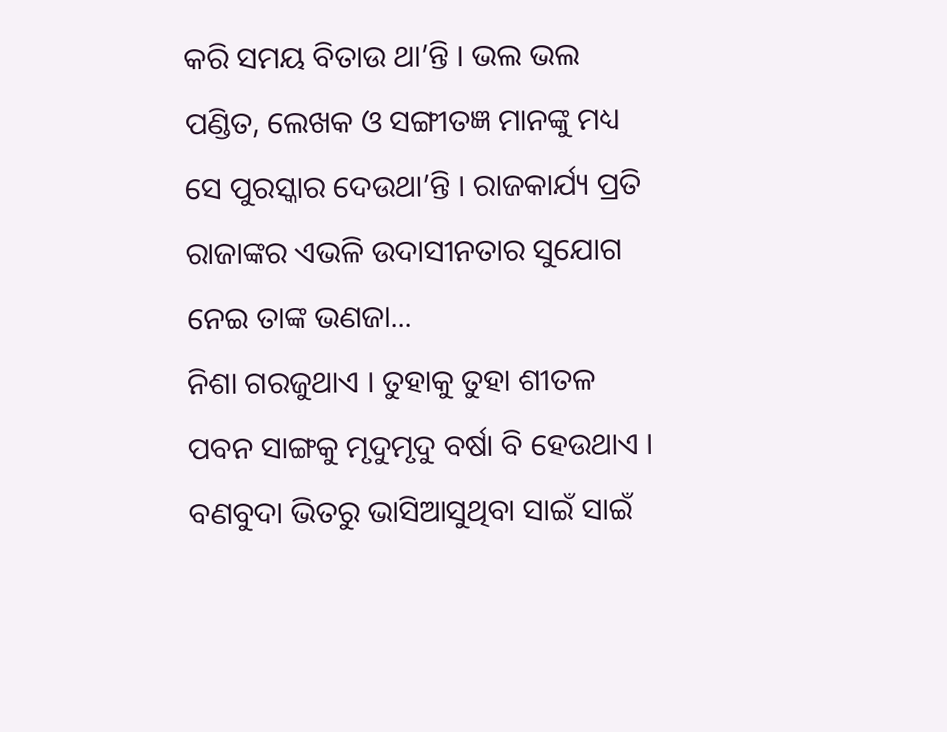କରି ସମୟ ବିତାଉ ଥା’ନ୍ତି । ଭଲ ଭଲ ପଣ୍ଡିତ, ଲେଖକ ଓ ସଙ୍ଗୀତଜ୍ଞ ମାନଙ୍କୁ ମଧ୍ୟ ସେ ପୁରସ୍କାର ଦେଉଥା’ନ୍ତି । ରାଜକାର୍ଯ୍ୟ ପ୍ରତି ରାଜାଙ୍କର ଏଭଳି ଉଦାସୀନତାର ସୁଯୋଗ ନେଇ ତାଙ୍କ ଭଣଜା...
ନିଶା ଗରଜୁଥାଏ । ତୁହାକୁ ତୁହା ଶୀତଳ ପବନ ସାଙ୍ଗକୁ ମୃଦୁମୃଦୁ ବର୍ଷା ବି ହେଉଥାଏ । ବଣବୁଦା ଭିତରୁ ଭାସିଆସୁଥିବା ସାଇଁ ସାଇଁ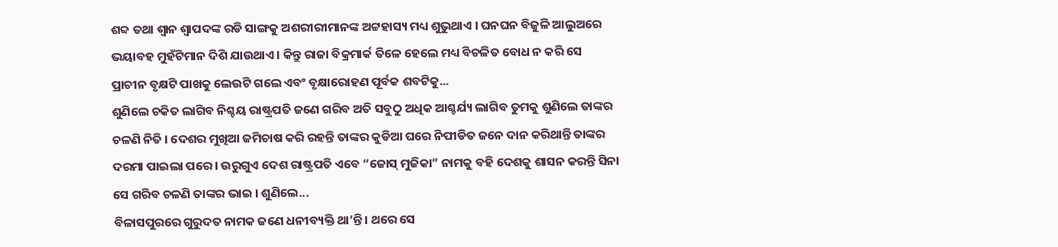ଶବ୍ଦ ତଥା ଶ୍ୱାନ ଶ୍ୱାପଦଙ୍କ ରଡି ସାଙ୍ଗକୁ ଅଶରୀରୀମାନଙ୍କ ଅଟ୍ଟହାସ୍ୟ ମଧ୍ୟ ଶୁଭୁଥାଏ । ଘନଘନ ବିଜୁଳି ଆଲୁଅରେ ଭୟାବହ ମୁହଁଟିମାନ ଦିଶି ଯାଉଥାଏ । କିନ୍ତୁ ରାଜା ବିକ୍ରମାର୍କ ତିଳେ ହେଲେ ମଧ୍ୟ ବିଚଳିତ ବୋଧ ନ କରି ସେ ପ୍ରାଚୀନ ବୃକ୍ଷଟି ପାଖକୁ ଲେଉଟି ଗଲେ ଏବଂ ବୃକ୍ଷାରୋହଣ ପୂର୍ବକ ଶବଟିକୁ...
ଶୁଣିଲେ ଚକିତ ଲାଗିବ ନିଶ୍ଚୟ ରାଷ୍ଟ୍ରପତି ଜଣେ ଗରିବ ଅତି ସବୁଠୁ ଅଧିକ ଆଶ୍ଚର୍ଯ୍ୟ ଲାଗିବ ତୁମକୁ ଶୁଣିଲେ ତାଙ୍କର ଚଳଣି ନିତି । ଦେଶର ମୁଖିଆ ଜମିଚାଷ କରି ରହନ୍ତି ତାଙ୍କର କୁଡିଆ ଘରେ ନିପୀଡିତ ଜନେ ଦାନ କରିଥାନ୍ତି ତାଙ୍କର ଦରମା ପାଇଲା ପରେ । ଉରୁଗୁଏ ଦେଶ ରାଷ୍ଟ୍ରପତି ଏବେ “ଜୋସ୍ ମୁଜିକା” ନାମକୁ ବହି ଦେଶକୁ ଶାସନ କରନ୍ତି ସିନା ସେ ଗରିବ ଚଳଣି ତାଙ୍କର ଭାଇ । ଶୁଣିଲେ...
ବିଳାସପୁରରେ ଗୁରୁଦତ ନାମକ ଜଣେ ଧନୀବ୍ୟକ୍ତି ଥା’ନ୍ତି । ଥରେ ସେ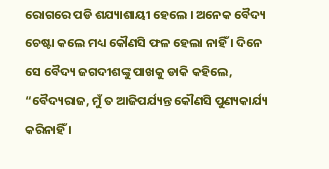ରୋଗରେ ପଡି ଶଯ୍ୟାଶାୟୀ ହେଲେ । ଅନେକ ବୈଦ୍ୟ ଚେଷ୍ଟା କଲେ ମଧ୍ୟ କୌଣସି ଫଳ ହେଲା ନାହିଁ । ଦିନେ ସେ ବୈଦ୍ୟ ଜଗଦୀଶଙ୍କୁ ପାଖକୁ ଡାକି କହିଲେ, “ବୈଦ୍ୟରାଜ, ମୁଁ ତ ଆଜିପର୍ଯ୍ୟନ୍ତ କୌଣସି ପୁଣ୍ୟକାର୍ଯ୍ୟ କରିନାହିଁ ।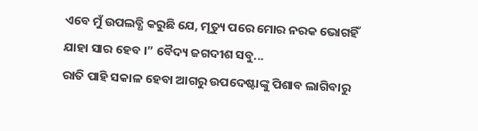ଏବେ ମୁଁ ଉପଲବ୍ଧି କରୁଛି ଯେ, ମୃତ୍ୟୁ ପରେ ମୋର ନରକ ଭୋଗହିଁ ଯାହା ସାର ହେବ ।” ବୈଦ୍ୟ ଜଗଦୀଶ ସବୁ...
ରାତି ପାହି ସକାଳ ହେବା ଆଗରୁ ଉପଦେଷ୍ଟାଙ୍କୁ ପିଶାବ ଲାଗିବାରୁ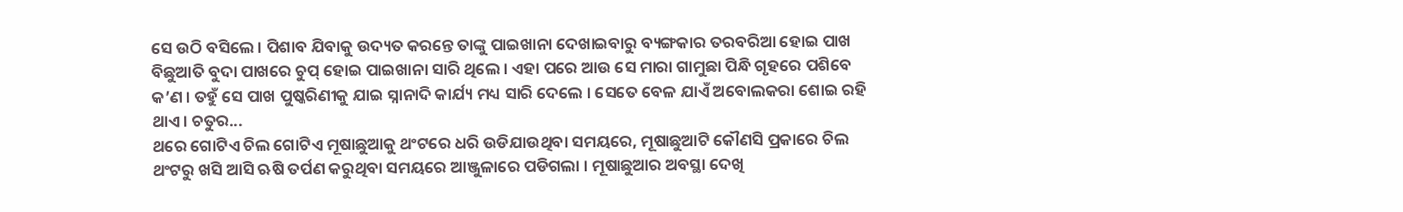ସେ ଉଠି ବସିଲେ । ପିଶାବ ଯିବାକୁ ଉଦ୍ୟତ କରନ୍ତେ ତାଙ୍କୁ ପାଇଖାନା ଦେଖାଇବାରୁ ବ୍ୟଙ୍ଗକାର ତରବରିଆ ହୋଇ ପାଖ ବିଛୁଆତି ବୁଦା ପାଖରେ ଚୁପ୍ ହୋଇ ପାଇଖାନା ସାରି ଥିଲେ । ଏହା ପରେ ଆଉ ସେ ମାରା ଗାମୁଛା ପିନ୍ଧି ଗୃହରେ ପଶିବେ କ’ଣ । ତହୁଁ ସେ ପାଖ ପୁଷ୍କରିଣୀକୁ ଯାଇ ସ୍ନାନାଦି କାର୍ଯ୍ୟ ମଧ୍ୟ ସାରି ଦେଲେ । ସେତେ ବେଳ ଯାଏଁ ଅବୋଲକରା ଶୋଇ ରହି ଥାଏ । ଚତୁର...
ଥରେ ଗୋଟିଏ ଚିଲ ଗୋଟିଏ ମୂଷାଛୁଆକୁ ଥଂଟରେ ଧରି ଉଡିଯାଉଥିବା ସମୟରେ, ମୂଷାଛୁଆଟି କୌଣସି ପ୍ରକାରେ ଚିଲ ଥଂଟରୁ ଖସି ଆସି ଋଷି ତର୍ପଣ କରୁଥିବା ସମୟରେ ଆଞ୍ଜୁଳାରେ ପଡିଗଲା । ମୂଷାଛୁଆର ଅବସ୍ଥା ଦେଖି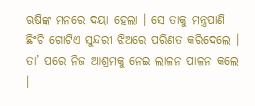ଋଷିଙ୍କ ମନରେ ଦୟା ହେଲା । ସେ ତାକୁ ମନ୍ତ୍ରପାଣି ଛିଂଚି ଗୋଟିଏ ସୁନ୍ଦରୀ ଝିଅରେ ପରିଣତ କରିଦେଲେ । ତା’ ପରେ ନିଜ ଆଶ୍ରମକୁ ନେଇ ଲାଳନ ପାଳନ କଲେ ।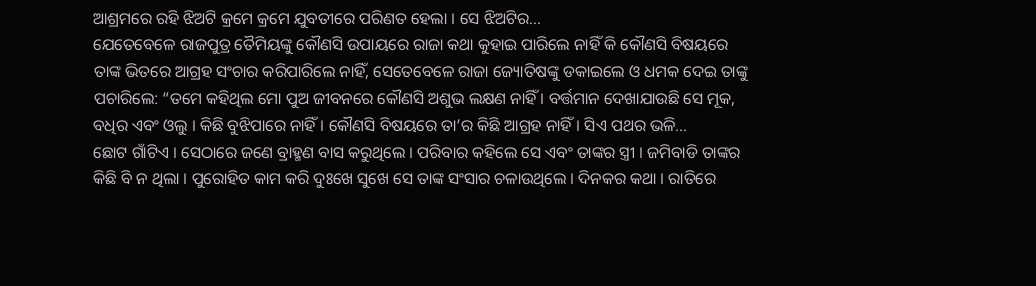ଆଶ୍ରମରେ ରହି ଝିଅଟି କ୍ରମେ କ୍ରମେ ଯୁବତୀରେ ପରିଣତ ହେଲା । ସେ ଝିଅଟିର...
ଯେତେବେଳେ ରାଜପୁତ୍ର ତୈମିୟଙ୍କୁ କୌଣସି ଉପାୟରେ ରାଜା କଥା କୁହାଇ ପାରିଲେ ନାହିଁ କି କୌଣସି ବିଷୟରେ ତାଙ୍କ ଭିତରେ ଆଗ୍ରହ ସଂଚାର କରିପାରିଲେ ନାହିଁ, ସେତେବେଳେ ରାଜା ଜ୍ୟୋତିଷଙ୍କୁ ଡକାଇଲେ ଓ ଧମକ ଦେଇ ତାଙ୍କୁ ପଚାରିଲେ: “ତମେ କହିଥିଲ ମୋ ପୁଅ ଜୀବନରେ କୌଣସି ଅଶୁଭ ଲକ୍ଷଣ ନାହିଁ । ବର୍ତ୍ତମାନ ଦେଖାଯାଉଛି ସେ ମୂକ, ବଧିର ଏବଂ ଓଲୁ । କିଛି ବୁଝିପାରେ ନାହିଁ । କୌଣସି ବିଷୟରେ ତା’ର କିଛି ଆଗ୍ରହ ନାହିଁ । ସିଏ ପଥର ଭଳି...
ଛୋଟ ଗାଁଟିଏ । ସେଠାରେ ଜଣେ ବ୍ରାହ୍ମଣ ବାସ କରୁଥିଲେ । ପରିବାର କହିଲେ ସେ ଏବଂ ତାଙ୍କର ସ୍ତ୍ରୀ । ଜମିବାଡି ତାଙ୍କର କିଛି ବି ନ ଥିଲା । ପୁରୋହିତ କାମ କରି ଦୁଃଖେ ସୁଖେ ସେ ତାଙ୍କ ସଂସାର ଚଳାଉଥିଲେ । ଦିନକର କଥା । ରାତିରେ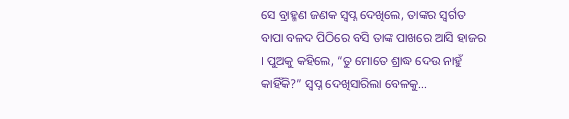ସେ ବ୍ରାହ୍ମଣ ଜଣକ ସ୍ୱପ୍ନ ଦେଖିଲେ, ତାଙ୍କର ସ୍ୱର୍ଗତ ବାପା ବଳଦ ପିଠିରେ ବସି ତାଙ୍କ ପାଖରେ ଆସି ହାଜର । ପୁଅକୁ କହିଲେ, “ତୁ ମୋତେ ଶ୍ରାଦ୍ଧ ଦେଉ ନାହୁଁ କାହିଁକି?” ସ୍ୱପ୍ନ ଦେଖିସାରିଲା ବେଳକୁ...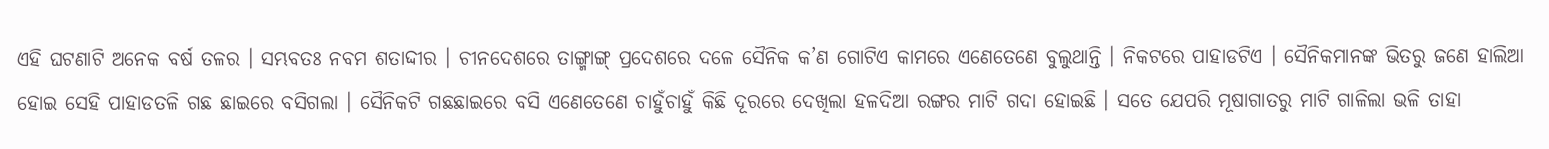ଏହି ଘଟଣାଟି ଅନେକ ବର୍ଷ ତଳର । ସମ୍ଭବତଃ ନବମ ଶତାଦ୍ଦୀର । ଚୀନଦେଶରେ ତାଙ୍ଗ୍ମାଙ୍ଗ୍ ପ୍ରଦେଶରେ ଦଳେ ସୈନିକ କ’ଣ ଗୋଟିଏ କାମରେ ଏଣେତେଣେ ବୁଲୁଥାନ୍ତି । ନିକଟରେ ପାହାଡଟିଏ । ସୈନିକମାନଙ୍କ ଭିତରୁ ଜଣେ ହାଲିଆ ହୋଇ ସେହି ପାହାଡତଳି ଗଛ ଛାଇରେ ବସିଗଲା । ସୈନିକଟି ଗଛଛାଇରେ ବସି ଏଣେତେଣେ ଚାହୁଁଚାହୁଁ କିଛି ଦୂରରେ ଦେଖିଲା ହଳଦିଆ ରଙ୍ଗର ମାଟି ଗଦା ହୋଇଛି । ସତେ ଯେପରି ମୂଷାଗାତରୁ ମାଟି ଗାଳିଲା ଭଳି ତାହା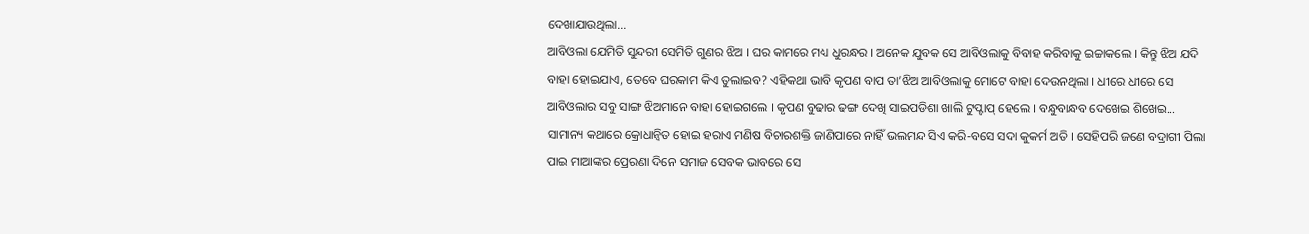ଦେଖାଯାଉଥିଲା...
ଆବିଓଲା ଯେମିତି ସୁନ୍ଦରୀ ସେମିତି ଗୁଣର ଝିଅ । ଘର କାମରେ ମଧ୍ୟ ଧୁରନ୍ଧର । ଅନେକ ଯୁବକ ସେ ଆବିଓଲାକୁ ବିବାହ କରିବାକୁ ଇଚ୍ଚାକଲେ । କିନ୍ତୁ ଝିଅ ଯଦି ବାହା ହୋଇଯାଏ, ତେବେ ଘରକାମ କିଏ ତୁଲାଇବ? ଏହିକଥା ଭାବି କୃପଣ ବାପ ତା’ଝିଅ ଆବିଓଲାକୁ ମୋଟେ ବାହା ଦେଉନଥିଲା । ଧୀରେ ଧୀରେ ସେ ଆବିଓଲାର ସବୁ ସାଙ୍ଗ ଝିଅମାନେ ବାହା ହୋଇଗଲେ । କୃପଣ ବୁଢାର ଢଙ୍ଗ ଦେଖି ସାଇପଡିଶା ଖାଲି ଟୁପ୍ଟାପ୍ ହେଲେ । ବନ୍ଧୁବାନ୍ଧବ ଦେଖେଇ ଶିଖେଇ...
ସାମାନ୍ୟ କଥାରେ କ୍ରୋଧାନ୍ୱିତ ହୋଇ ହରାଏ ମଣିଷ ବିଚାରଶକ୍ତି ଜାଣିପାରେ ନାହିଁ ଭଲମନ୍ଦ ସିଏ କରି-ବସେ ସଦା କୁକର୍ମ ଅତି । ସେହିପରି ଜଣେ ବଦ୍ରାଗୀ ପିଲା ପାଇ ମାଆଙ୍କର ପ୍ରେରଣା ଦିନେ ସମାଜ ସେବକ ଭାବରେ ସେ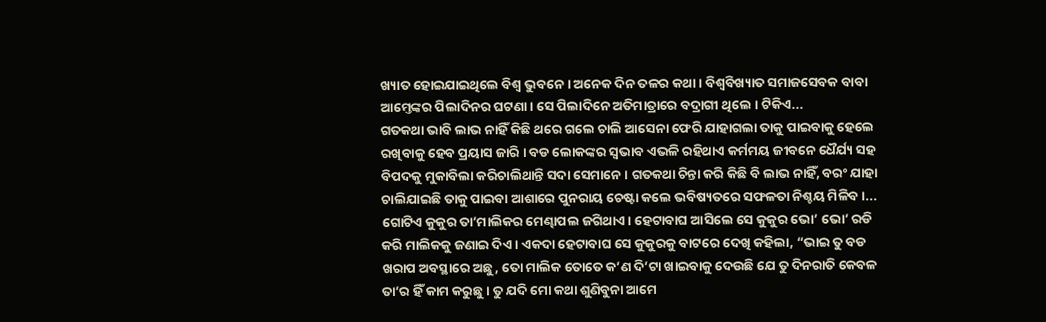ଖ୍ୟାତ ହୋଇଯାଇଥିଲେ ବିଶ୍ୱ ଭୁବନେ । ଅନେକ ଦିନ ତଳର କଥା । ବିଶ୍ୱବିଖ୍ୟାତ ସମାଜସେବକ ବାବା ଆମ୍ତେଙ୍କର ପିଲାଦିନର ଘଟଣା । ସେ ପିଲାଦିନେ ଅତିମାତ୍ରାରେ ବଦ୍ରାଗୀ ଥିଲେ । ଟିକିଏ...
ଗତକଥା ଭାବି ଲାଭ ନାହିଁ କିଛି ଥରେ ଗଲେ ଚାଲି ଆସେନା ଫେରି ଯାହାଗଲା ତାକୁ ପାଇବାକୁ ହେଲେ ରଖିବାକୁ ହେବ ପ୍ରୟାସ ଜାରି । ବଡ ଲୋକଙ୍କର ସ୍ୱଭାବ ଏଭଳି ରହିଥାଏ କର୍ମମୟ ଜୀବନେ ଧୈର୍ଯ୍ୟ ସହ ବିପଦକୁ ମୁକାବିଲା କରିଚାଲିଥାନ୍ତି ସଦା ସେମାନେ । ଗତକଥା ଚିନ୍ତା କରି କିଛି ବି ଲାଭ ନାହିଁ, ବରଂ ଯାହା ଚାଲିଯାଇଛି ତାକୁ ପାଇବା ଆଶାରେ ପୁନରାୟ ଚେଷ୍ଟା କଲେ ଭବିଷ୍ୟତରେ ସଫଳତା ନିଶ୍ଚୟ ମିଳିବ ।...
ଗୋଟିଏ କୁକୁର ତା’ମାଲିକର ମେଣ୍ଢାପଲ ଜଗିଥାଏ । ହେଟାବାଘ ଆସିଲେ ସେ କୁକୁର ଭୋ’ ଭୋ’ ରଡି କରି ମାଲିକକୁ ଜଣାଇ ଦିଏ । ଏକଦା ହେଟାବାଘ ସେ କୁକୁରକୁ ବାଟରେ ଦେଖି କହିଲା, “ଭାଇ ତୁ ବଡ ଖରାପ ଅବସ୍ଥାରେ ଅଛୁ, ତୋ ମାଲିକ ତୋତେ କ’ଣ ଦି’ଟା ଖାଇବାକୁ ଦେଉଛି ଯେ ତୁ ଦିନରାତି କେବଳ ତା’ର ହିଁ କାମ କରୁଛୁ । ତୁ ଯଦି ମୋ କଥା ଶୁଣିବୁନା ଆମେ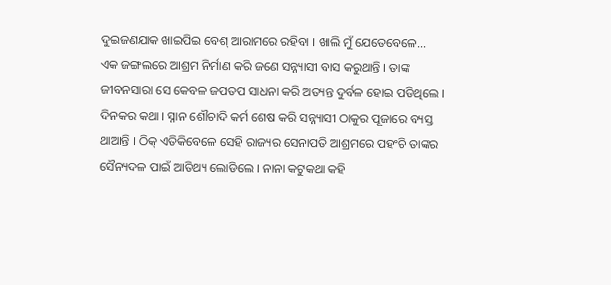ଦୁଇଜଣଯାକ ଖାଇପିଇ ବେଶ୍ ଆରାମରେ ରହିବା । ଖାଲି ମୁଁ ଯେତେବେଳେ...
ଏକ ଜଙ୍ଗଲରେ ଆଶ୍ରମ ନିର୍ମାଣ କରି ଜଣେ ସନ୍ନ୍ୟାସୀ ବାସ କରୁଥାନ୍ତି । ତାଙ୍କ ଜୀବନସାରା ସେ କେବଳ ଜପତପ ସାଧନା କରି ଅତ୍ୟନ୍ତ ଦୁର୍ବଳ ହୋଇ ପଡିଥିଲେ । ଦିନକର କଥା । ସ୍ନାନ ଶୌଚାଦି କର୍ମ ଶେଷ କରି ସନ୍ନ୍ୟାସୀ ଠାକୁର ପୂଜାରେ ବ୍ୟସ୍ତ ଥାଆନ୍ତି । ଠିକ୍ ଏତିକିବେଳେ ସେହି ରାଜ୍ୟର ସେନାପତି ଆଶ୍ରମରେ ପହଂଚି ତାଙ୍କର ସୈନ୍ୟଦଳ ପାଇଁ ଆତିଥ୍ୟ ଲୋଡିଲେ । ନାନା କଟୁକଥା କହି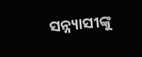ସନ୍ନ୍ୟାସୀଙ୍କୁ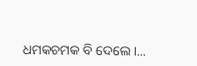ଧମକଚମକ ବି ଦେଲେ ।...